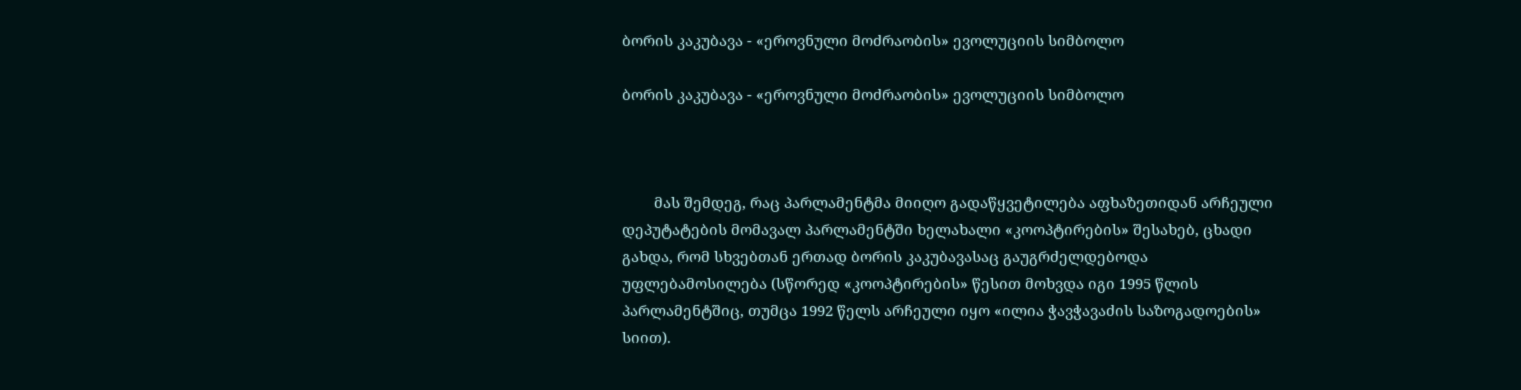ბორის კაკუბავა - «ეროვნული მოძრაობის» ევოლუციის სიმბოლო

ბორის კაკუბავა - «ეროვნული მოძრაობის» ევოლუციის სიმბოლო



        მას შემდეგ, რაც პარლამენტმა მიიღო გადაწყვეტილება აფხაზეთიდან არჩეული დეპუტატების მომავალ პარლამენტში ხელახალი «კოოპტირების» შესახებ, ცხადი გახდა, რომ სხვებთან ერთად ბორის კაკუბავასაც გაუგრძელდებოდა უფლებამოსილება (სწორედ «კოოპტირების» წესით მოხვდა იგი 1995 წლის პარლამენტშიც, თუმცა 1992 წელს არჩეული იყო «ილია ჭავჭავაძის საზოგადოების» სიით).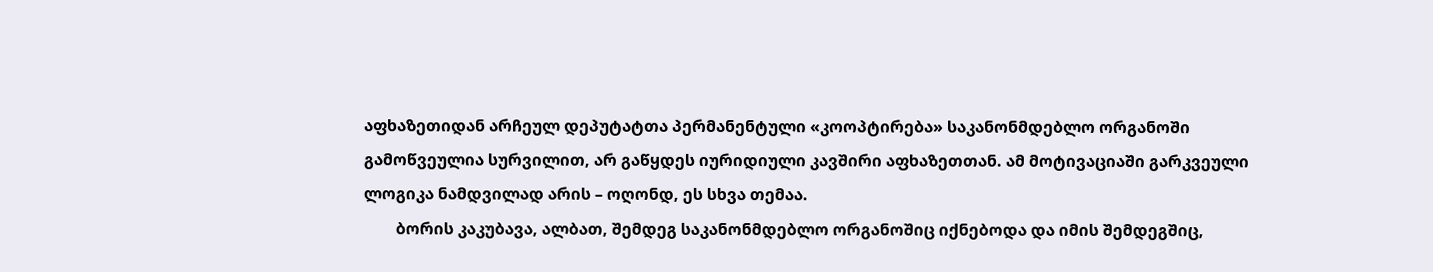აფხაზეთიდან არჩეულ დეპუტატთა პერმანენტული «კოოპტირება» საკანონმდებლო ორგანოში გამოწვეულია სურვილით, არ გაწყდეს იურიდიული კავშირი აფხაზეთთან. ამ მოტივაციაში გარკვეული ლოგიკა ნამდვილად არის – ოღონდ, ეს სხვა თემაა.
        ბორის კაკუბავა, ალბათ, შემდეგ საკანონმდებლო ორგანოშიც იქნებოდა და იმის შემდეგშიც,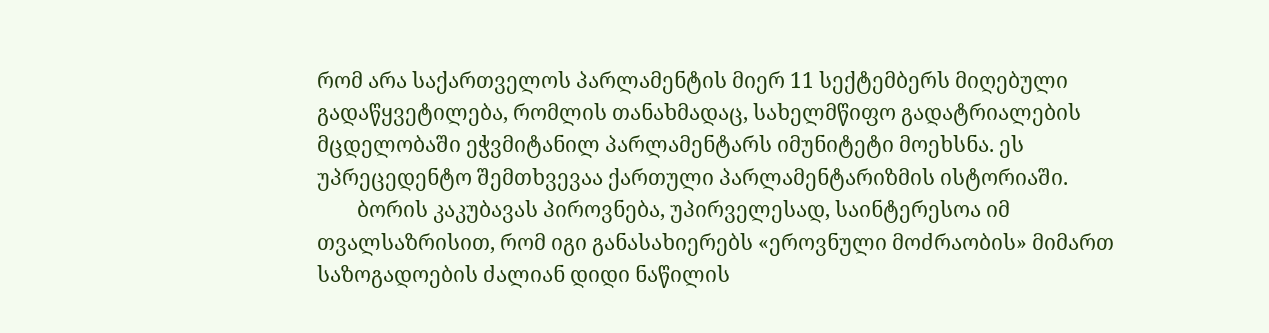რომ არა საქართველოს პარლამენტის მიერ 11 სექტემბერს მიღებული გადაწყვეტილება, რომლის თანახმადაც, სახელმწიფო გადატრიალების მცდელობაში ეჭვმიტანილ პარლამენტარს იმუნიტეტი მოეხსნა. ეს უპრეცედენტო შემთხვევაა ქართული პარლამენტარიზმის ისტორიაში.
        ბორის კაკუბავას პიროვნება, უპირველესად, საინტერესოა იმ თვალსაზრისით, რომ იგი განასახიერებს «ეროვნული მოძრაობის» მიმართ საზოგადოების ძალიან დიდი ნაწილის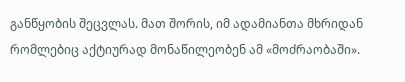განწყობის შეცვლას. მათ შორის, იმ ადამიანთა მხრიდან რომლებიც აქტიურად მონაწილეობენ ამ «მოძრაობაში».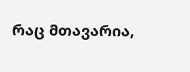რაც მთავარია,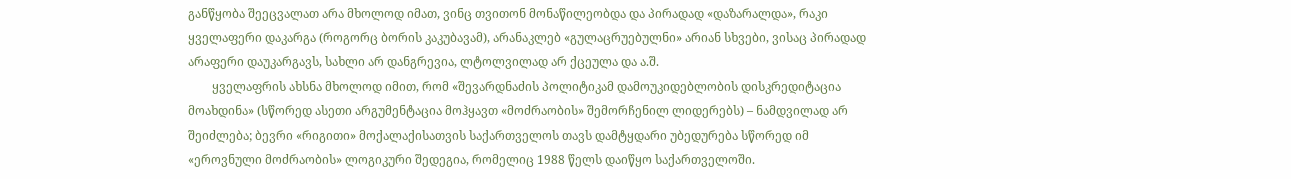განწყობა შეეცვალათ არა მხოლოდ იმათ, ვინც თვითონ მონაწილეობდა და პირადად «დაზარალდა», რაკი ყველაფერი დაკარგა (როგორც ბორის კაკუბავამ), არანაკლებ «გულაცრუებულნი» არიან სხვები, ვისაც პირადად არაფერი დაუკარგავს, სახლი არ დანგრევია, ლტოლვილად არ ქცეულა და ა.შ.
        ყველაფრის ახსნა მხოლოდ იმით, რომ «შევარდნაძის პოლიტიკამ დამოუკიდებლობის დისკრედიტაცია მოახდინა» (სწორედ ასეთი არგუმენტაცია მოჰყავთ «მოძრაობის» შემორჩენილ ლიდერებს) – ნამდვილად არ შეიძლება; ბევრი «რიგითი» მოქალაქისათვის საქართველოს თავს დამტყდარი უბედურება სწორედ იმ «ეროვნული მოძრაობის» ლოგიკური შედეგია, რომელიც 1988 წელს დაიწყო საქართველოში.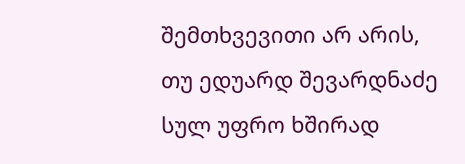შემთხვევითი არ არის, თუ ედუარდ შევარდნაძე სულ უფრო ხშირად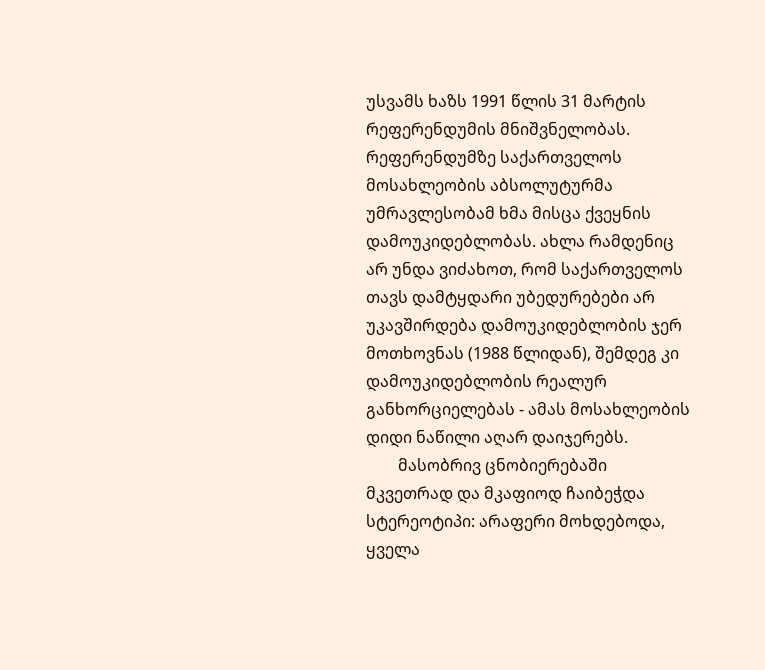უსვამს ხაზს 1991 წლის 31 მარტის რეფერენდუმის მნიშვნელობას. რეფერენდუმზე საქართველოს მოსახლეობის აბსოლუტურმა უმრავლესობამ ხმა მისცა ქვეყნის დამოუკიდებლობას. ახლა რამდენიც არ უნდა ვიძახოთ, რომ საქართველოს თავს დამტყდარი უბედურებები არ უკავშირდება დამოუკიდებლობის ჯერ მოთხოვნას (1988 წლიდან), შემდეგ კი დამოუკიდებლობის რეალურ განხორციელებას - ამას მოსახლეობის დიდი ნაწილი აღარ დაიჯერებს.
        მასობრივ ცნობიერებაში მკვეთრად და მკაფიოდ ჩაიბეჭდა სტერეოტიპი: არაფერი მოხდებოდა, ყველა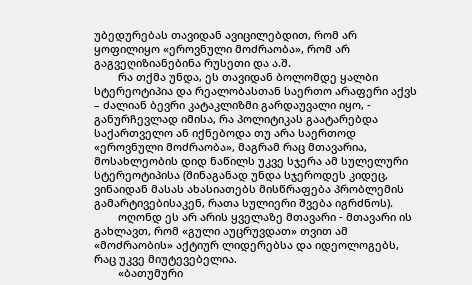უბედურებას თავიდან ავიცილებდით, რომ არ ყოფილიყო «ეროვნული მოძრაობა», რომ არ გაგვეღიზიანებინა რუსეთი და ა.შ.
        რა თქმა უნდა, ეს თავიდან ბოლომდე ყალბი სტერეოტიპია და რეალობასთან საერთო არაფერი აქვს – ძალიან ბევრი კატაკლიზმი გარდაუვალი იყო, - განურჩევლად იმისა, რა პოლიტიკას გაატარებდა საქართველო ან იქნებოდა თუ არა საერთოდ «ეროვნული მოძრაობა», მაგრამ რაც მთავარია, მოსახლეობის დიდ ნაწილს უკვე სჯერა ამ სულელური სტერეოტიპისა (შინაგანად უნდა სჯეროდეს კიდეც, ვინაიდან მასას ახასიათებს მისწრაფება პრობლემის გამარტივებისაკენ, რათა სულიერი შვება იგრძნოს).
        ოღონდ ეს არ არის ყველაზე მთავარი - მთავარი ის გახლავთ, რომ «გული აუცრუვდათ» თვით ამ «მოძრაობის» აქტიურ ლიდერებსა და იდეოლოგებს, რაც უკვე მიუტევებელია.
        «ბათუმური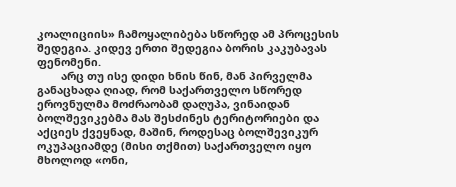კოალიციის» ჩამოყალიბება სწორედ ამ პროცესის შედეგია. კიდევ ერთი შედეგია ბორის კაკუბავას ფენომენი.
        არც თუ ისე დიდი ხნის წინ, მან პირველმა განაცხადა ღიად, რომ საქართველო სწორედ ეროვნულმა მოძრაობამ დაღუპა, ვინაიდან ბოლშევიკებმა მას შესძინეს ტერიტორიები და აქციეს ქვეყნად, მაშინ, როდესაც ბოლშევიკურ ოკუპაციამდე (მისი თქმით) საქართველო იყო მხოლოდ «ონი,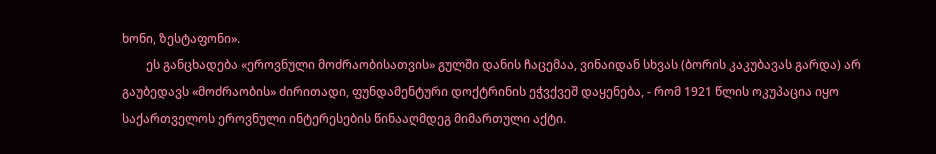ხონი, ზესტაფონი».
        ეს განცხადება «ეროვნული მოძრაობისათვის» გულში დანის ჩაცემაა, ვინაიდან სხვას (ბორის კაკუბავას გარდა) არ გაუბედავს «მოძრაობის» ძირითადი, ფუნდამენტური დოქტრინის ეჭვქვეშ დაყენება, - რომ 1921 წლის ოკუპაცია იყო საქართველოს ეროვნული ინტერესების წინააღმდეგ მიმართული აქტი.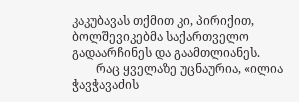კაკუბავას თქმით კი, პირიქით, ბოლშევიკებმა საქართველო გადაარჩინეს და გაამთლიანეს.
        რაც ყველაზე უცნაურია, «ილია ჭავჭავაძის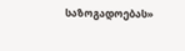საზოგადოებას»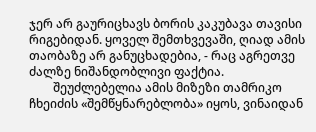ჯერ არ გაურიცხავს ბორის კაკუბავა თავისი რიგებიდან. ყოველ შემთხვევაში, ღიად ამის თაობაზე არ განუცხადებია, - რაც აგრეთვე ძალზე ნიშანდობლივი ფაქტია.
        შეუძლებელია ამის მიზეზი თამრიკო ჩხეიძის «შემწყნარებლობა» იყოს, ვინაიდან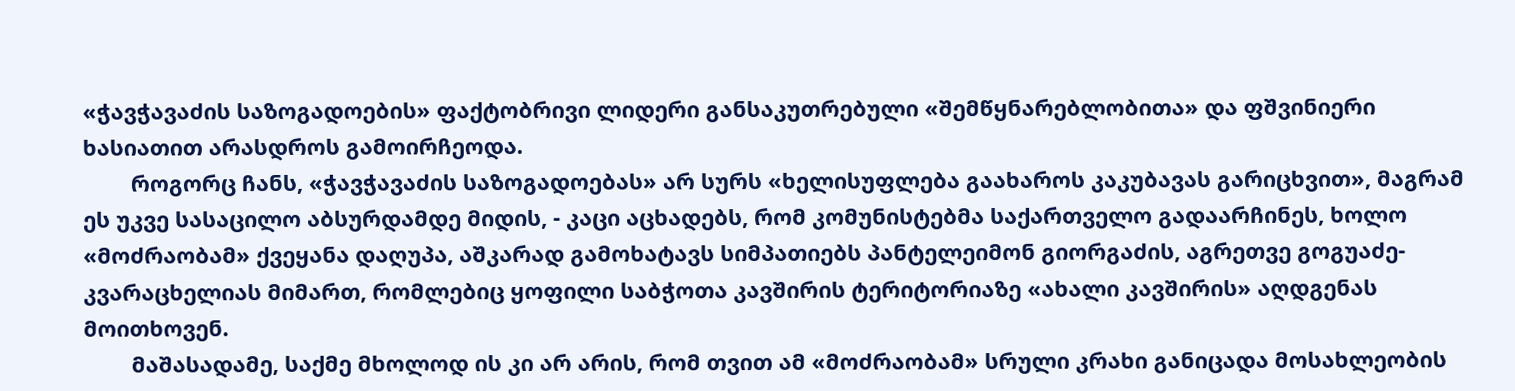«ჭავჭავაძის საზოგადოების» ფაქტობრივი ლიდერი განსაკუთრებული «შემწყნარებლობითა» და ფშვინიერი ხასიათით არასდროს გამოირჩეოდა.
        როგორც ჩანს, «ჭავჭავაძის საზოგადოებას» არ სურს «ხელისუფლება გაახაროს კაკუბავას გარიცხვით», მაგრამ ეს უკვე სასაცილო აბსურდამდე მიდის, - კაცი აცხადებს, რომ კომუნისტებმა საქართველო გადაარჩინეს, ხოლო «მოძრაობამ» ქვეყანა დაღუპა, აშკარად გამოხატავს სიმპათიებს პანტელეიმონ გიორგაძის, აგრეთვე გოგუაძე-კვარაცხელიას მიმართ, რომლებიც ყოფილი საბჭოთა კავშირის ტერიტორიაზე «ახალი კავშირის» აღდგენას მოითხოვენ.
        მაშასადამე, საქმე მხოლოდ ის კი არ არის, რომ თვით ამ «მოძრაობამ» სრული კრახი განიცადა მოსახლეობის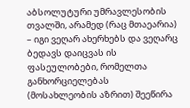აბსოლუტური უმრავლესობის თვალში, არამედ (რაც მთაეარია) – იგი ვეღარ ახერხებს და ვეღარც ბედავს დაიცვას ის ფასეულობები, რომელთა განხორციელებას (მოსახლეობის აზრით) შეეწირა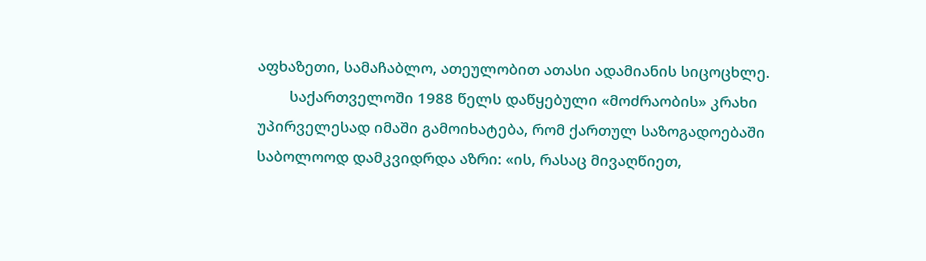აფხაზეთი, სამაჩაბლო, ათეულობით ათასი ადამიანის სიცოცხლე.
        საქართველოში 1988 წელს დაწყებული «მოძრაობის» კრახი უპირველესად იმაში გამოიხატება, რომ ქართულ საზოგადოებაში საბოლოოდ დამკვიდრდა აზრი: «ის, რასაც მივაღწიეთ,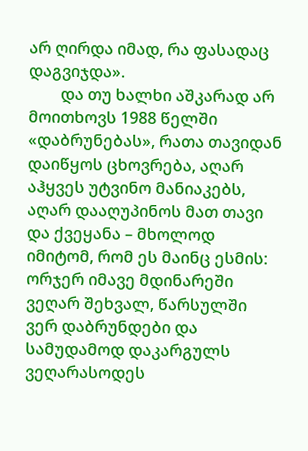არ ღირდა იმად, რა ფასადაც დაგვიჯდა».
        და თუ ხალხი აშკარად არ მოითხოვს 1988 წელში «დაბრუნებას», რათა თავიდან დაიწყოს ცხოვრება, აღარ აჰყვეს უტვინო მანიაკებს, აღარ დააღუპინოს მათ თავი და ქვეყანა – მხოლოდ იმიტომ, რომ ეს მაინც ესმის: ორჯერ იმავე მდინარეში ვეღარ შეხვალ, წარსულში ვერ დაბრუნდები და სამუდამოდ დაკარგულს ვეღარასოდეს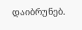დაიბრუნებ.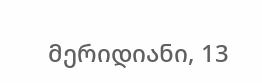მერიდიანი, 13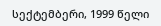სექტემბერი, 1999 წელი